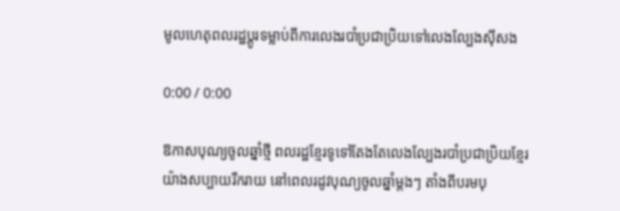មូលហេតុពលរដ្ឋប្ដូរទម្លាប់ពីការលេងរបាំប្រជាប្រិយទៅលេងល្បែងស៊ីសង

0:00 / 0:00

ឱកាសបុណ្យចូលឆ្នាំថ្មី ពលរដ្ឋខ្មែរទូទៅតែងតែលេងល្បែងរបាំប្រជាប្រិយខ្មែរយ៉ាងសប្បាយរីករាយ នៅពេលរដូវបុណ្យចូលឆ្នាំម្ដងៗ តាំងពីបរមបុ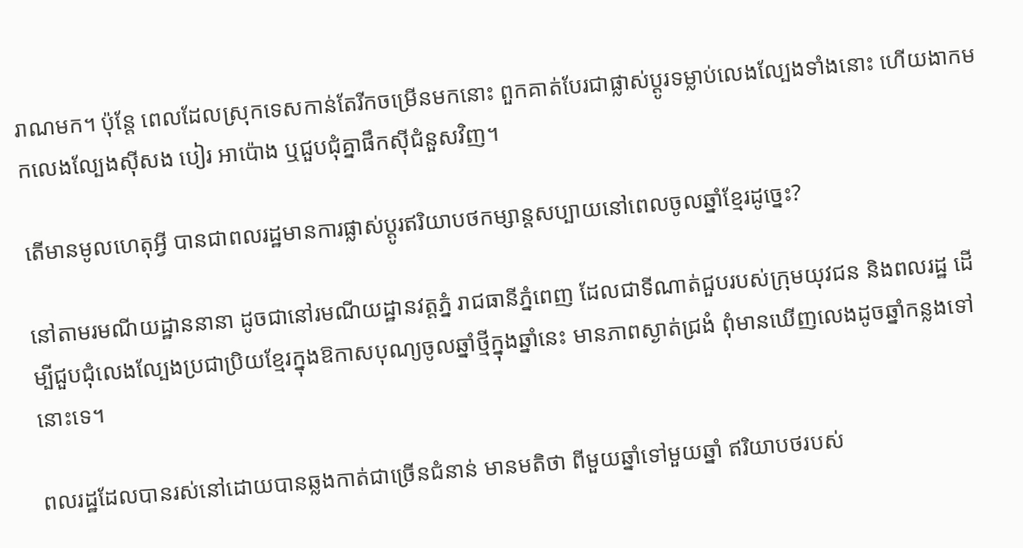រាណមក។ ប៉ុន្តែ ពេលដែលស្រុកទេសកាន់តែរីកចម្រើនមកនោះ ពួកគាត់បែរជាផ្លាស់ប្ដូរទម្លាប់លេងល្បែងទាំងនោះ ហើយងាកមកលេងល្បែងស៊ីសង បៀរ អាប៉ោង ឬជួបជុំគ្នាផឹកស៊ីជំនួសវិញ។

តើមានមូលហេតុអ្វី បានជាពលរដ្ឋមានការផ្លាស់ប្ដូរឥរិយាបថកម្សាន្តសប្បាយនៅពេលចូលឆ្នាំខ្មែរដូច្នេះ?

នៅតាមរមណីយដ្ឋាននានា ដូចជានៅរមណីយដ្ឋានវត្តភ្នំ រាជធានីភ្នំពេញ ដែលជាទីណាត់ជួបរបស់ក្រុមយុវជន និងពលរដ្ឋ ដើម្បីជួបជុំលេងល្បែងប្រជាប្រិយខ្មែរក្នុងឱកាសបុណ្យចូលឆ្នាំថ្មីក្នុងឆ្នាំនេះ មានភាពស្ងាត់ជ្រងំ ពុំមានឃើញលេងដូចឆ្នាំកន្លងទៅនោះទេ។

ពលរដ្ឋដែលបានរស់នៅដោយបានឆ្លងកាត់ជាច្រើនជំនាន់ មានមតិថា ពីមួយឆ្នាំទៅមួយឆ្នាំ ឥរិយាបថរបស់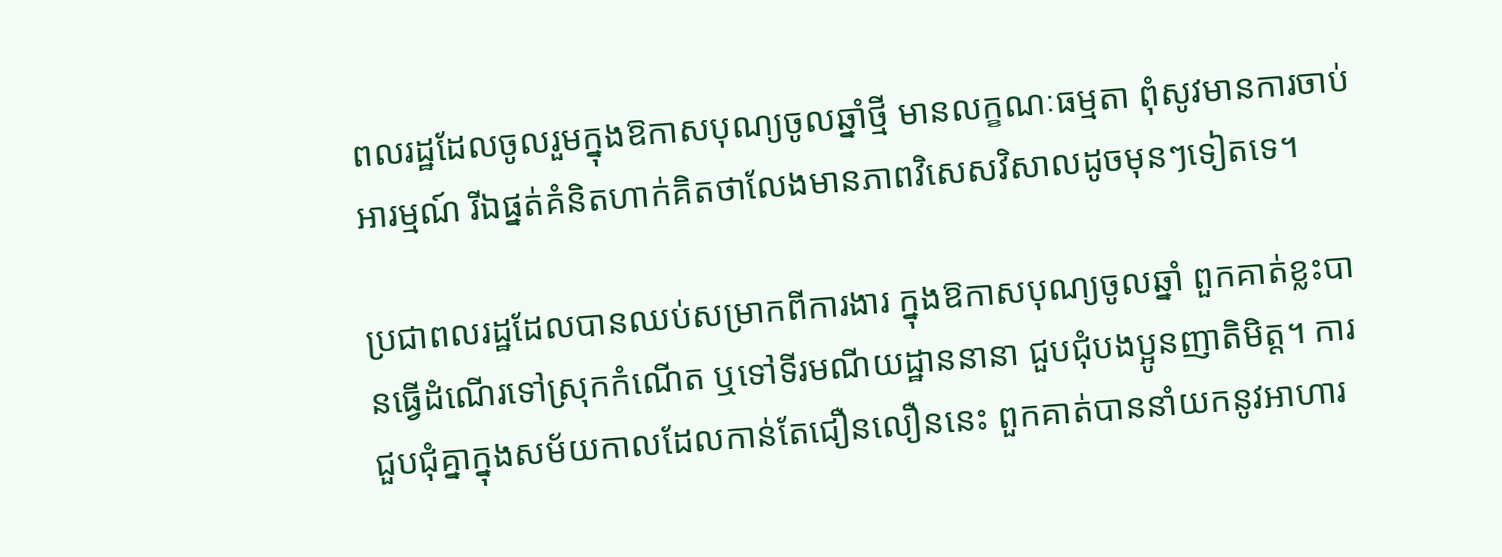ពលរដ្ឋដែលចូលរួមក្នុងឱកាសបុណ្យចូលឆ្នាំថ្មី មានលក្ខណៈធម្មតា ពុំសូវមានការចាប់អារម្មណ៍ រីឯផ្នត់គំនិតហាក់គិតថាលែងមានភាពវិសេសវិសាលដូចមុនៗទៀតទេ។

ប្រជាពលរដ្ឋដែលបានឈប់សម្រាកពីការងារ ក្នុងឱកាសបុណ្យចូលឆ្នាំ ពួកគាត់ខ្លះបានធ្វើដំណើរទៅស្រុកកំណើត ឬទៅទីរមណីយដ្ឋាននានា ជួបជុំបងប្អូនញាតិមិត្ត។ ការជួបជុំគ្នាក្នុងសម័យកាលដែលកាន់តែជឿនលឿននេះ ពួកគាត់បាននាំយកនូវអាហារ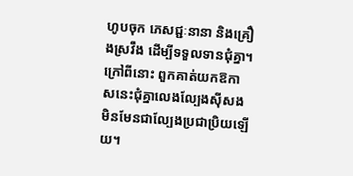ហូបចុក ភេសជ្ជៈនានា និងគ្រឿងស្រវឹង ដើម្បីទទួលទានជុំគ្នា។ ក្រៅពីនោះ ពួកគាត់យកឱកាសនេះជុំគ្នាលេងល្បែងស៊ីសង មិនមែនជាល្បែងប្រជាប្រិយឡើយ។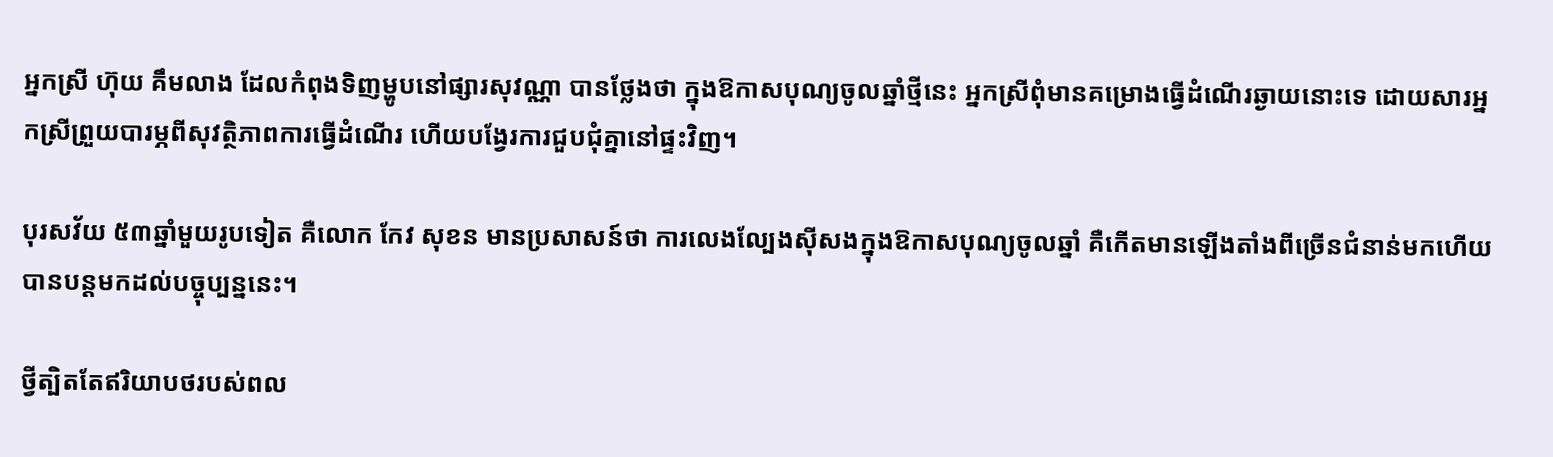អ្នកស្រី ហ៊ុយ គឹមលាង ដែលកំពុងទិញម្ហូបនៅផ្សារសុវណ្ណា បានថ្លែងថា ក្នុងឱកាសបុណ្យចូលឆ្នាំថ្មីនេះ អ្នកស្រីពុំមានគម្រោងធ្វើដំណើរឆ្ងាយនោះទេ ដោយសារអ្នកស្រីព្រួយបារម្ភពីសុវត្ថិភាពការធ្វើដំណើរ ហើយបង្វែរការជួបជុំគ្នានៅផ្ទះវិញ។

បុរសវ័យ ៥៣ឆ្នាំមួយរូបទៀត គឺលោក កែវ សុខន មានប្រសាសន៍ថា ការលេងល្បែងស៊ីសងក្នុងឱកាសបុណ្យចូលឆ្នាំ គឺកើតមានឡើងតាំងពីច្រើនជំនាន់មកហើយ បានបន្តមកដល់បច្ចុប្បន្ននេះ។

ថ្វីត្បិតតែឥរិយាបថរបស់ពល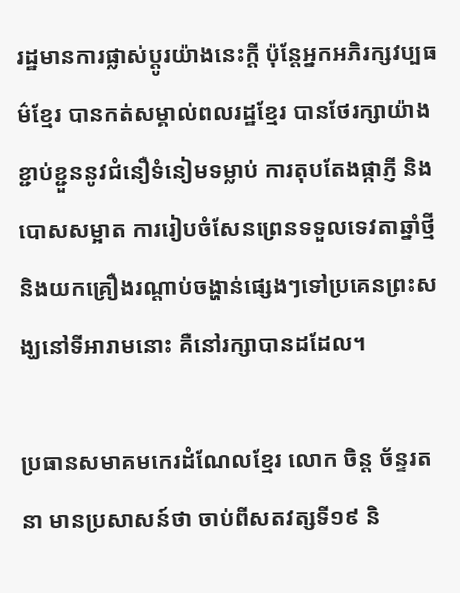រដ្ឋមានការផ្លាស់ប្ដូរយ៉ាងនេះក្ដី ប៉ុន្តែអ្នកអភិរក្សវប្បធម៌ខ្មែរ បានកត់សម្គាល់ពលរដ្ឋខ្មែរ បានថែរក្សាយ៉ាងខ្ជាប់ខ្ជួននូវជំនឿទំនៀមទម្លាប់ ការតុបតែងផ្កាភ្ញី និងបោសសម្អាត ការរៀបចំសែនព្រេនទទួលទេវតាឆ្នាំថ្មី និងយកគ្រឿងរណ្ដាប់ចង្ហាន់ផ្សេងៗទៅប្រគេនព្រះសង្ឃនៅទីអារាមនោះ គឺនៅរក្សាបានដដែល។

ប្រធានសមាគមកេរដំណែលខ្មែរ លោក ចិន្ត ច័ន្ទរតនា មានប្រសាសន៍ថា ចាប់ពីសតវត្សទី១៩ និ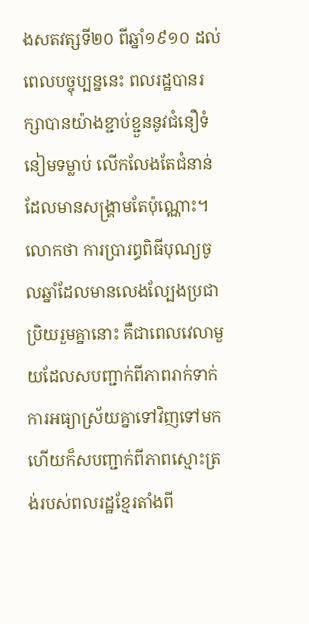ងសតវត្សទី២០ ពីឆ្នាំ១៩១០ ដល់ពេលបច្ចុប្បន្ននេះ ពលរដ្ឋបានរក្សាបានយ៉ាងខ្ជាប់ខ្ជួននូវជំនឿទំនៀមទម្លាប់ លើកលែងតែជំនាន់ដែលមានសង្គ្រាមតែប៉ុណ្ណោះ។ លោកថា ការប្រារព្ធពិធីបុណ្យចូលឆ្នាំដែលមានលេងល្បែងប្រជាប្រិយរួមគ្នានោះ គឺជាពេលវេលាមួយដែលសបញ្ជាក់ពីភាពរាក់ទាក់ ការអធ្យាស្រ័យគ្នាទៅវិញទៅមក ហើយក៏សបញ្ជាក់ពីភាពស្មោះត្រង់របស់ពលរដ្ឋខ្មែរតាំងពី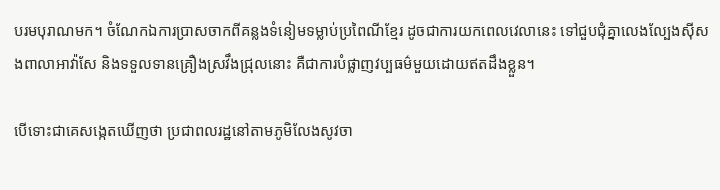បរមបុរាណមក។ ចំណែកឯការប្រាសចាកពីគន្លងទំនៀមទម្លាប់ប្រពៃណីខ្មែរ ដូចជាការយកពេលវេលានេះ ទៅជួបជុំគ្នាលេងល្បែងស៊ីសងពាលាអាវ៉ាសែ និងទទួលទានគ្រឿងស្រវឹងជ្រុលនោះ គឺជាការបំផ្លាញវប្បធម៌មួយដោយឥតដឹងខ្លួន។

បើទោះជាគេសង្កេតឃើញថា ប្រជាពលរដ្ឋនៅតាមភូមិលែងសូវចា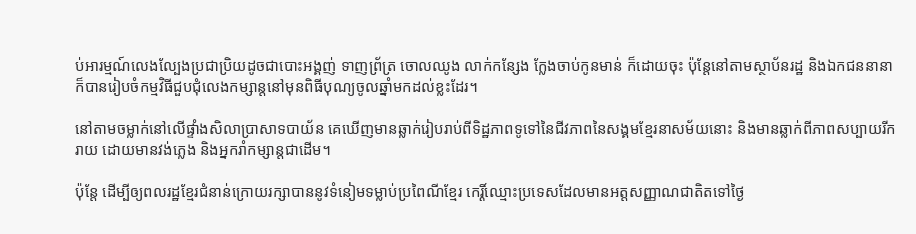ប់អារម្មណ៍លេងល្បែងប្រជាប្រិយដូចជាបោះអង្គញ់ ទាញព្រ័ត្រ ចោលឈូង លាក់កន្សែង ក្លែងចាប់កូនមាន់ ក៏ដោយចុះ ប៉ុន្តែនៅតាមស្ថាប័នរដ្ឋ និងឯកជននានា ក៏បានរៀបចំកម្មវិធីជួបជុំលេងកម្សាន្តនៅមុនពិធីបុណ្យចូលឆ្នាំមកដល់ខ្លះដែរ។

នៅតាមចម្លាក់នៅលើផ្ទាំងសិលាប្រាសាទបាយ័ន គេឃើញមានឆ្លាក់រៀបរាប់ពីទិដ្ឋភាពទូទៅនៃជីវភាពនៃសង្គមខ្មែរនាសម័យនោះ និងមានឆ្លាក់ពីភាពសប្បាយរីករាយ ដោយមានវង់ភ្លេង និងអ្នករាំកម្សាន្តជាដើម។

ប៉ុន្តែ ដើម្បីឲ្យពលរដ្ឋខ្មែរជំនាន់ក្រោយរក្សាបាននូវទំនៀមទម្លាប់ប្រពៃណីខ្មែរ កេរ្តិ៍ឈ្មោះប្រទេសដែលមានអត្តសញ្ញាណជាតិតទៅថ្ងៃ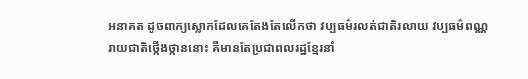អនាគត ដូចពាក្យស្លោកដែលគេតែងតែលើកថា វប្បធម៌រលត់ជាតិរលាយ វប្បធម៌ពណ្ណរាយជាតិថ្កើងថ្កាននោះ គឺមានតែប្រជាពលរដ្ឋខ្មែរនាំ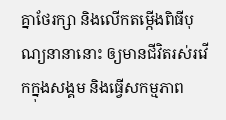គ្នាថែរក្សា និងលើកតម្កើងពិធីបុណ្យនានានោះ ឲ្យមានជីវិតរស់រវើកក្នុងសង្គម និងធ្វើសកម្មភាព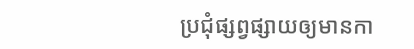ប្រជុំផ្សព្វផ្សាយឲ្យមានកា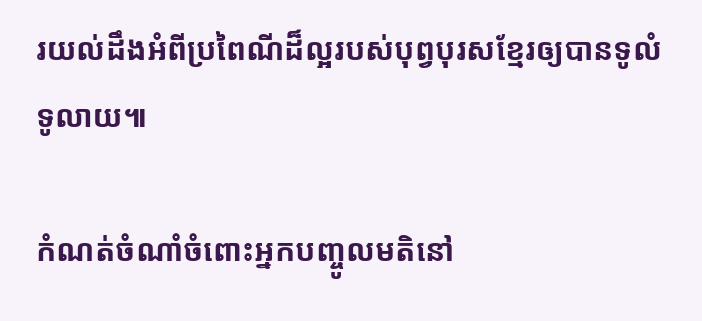រយល់ដឹងអំពីប្រពៃណីដ៏ល្អរបស់បុព្វបុរសខ្មែរឲ្យបានទូលំទូលាយ៕

កំណត់ចំណាំចំពោះអ្នកបញ្ចូលមតិនៅ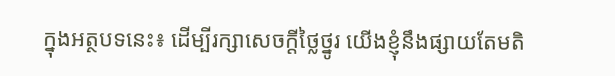ក្នុងអត្ថបទនេះ៖ ដើម្បីរក្សាសេចក្ដីថ្លៃថ្នូរ យើងខ្ញុំនឹងផ្សាយតែមតិ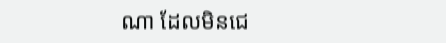ណា ដែលមិនជេ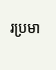រប្រមា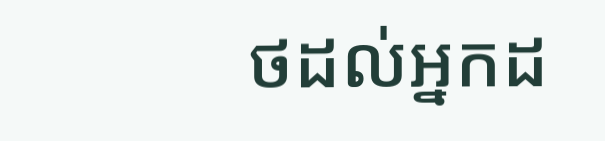ថដល់អ្នកដ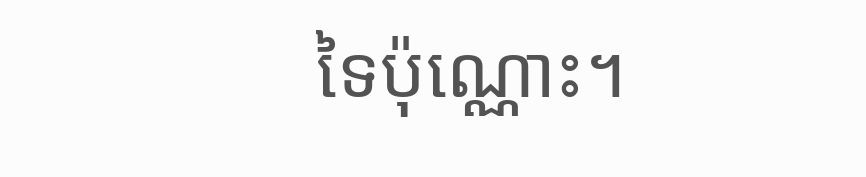ទៃប៉ុណ្ណោះ។